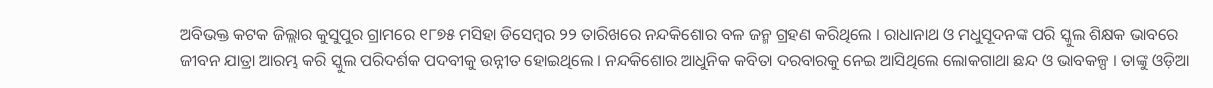ଅବିଭକ୍ତ କଟକ ଜିଲ୍ଲାର କୁସୁପୁର ଗ୍ରାମରେ ୧୮୭୫ ମସିହା ଡିସେମ୍ବର ୨୨ ତାରିଖରେ ନନ୍ଦକିଶୋର ବଳ ଜନ୍ମ ଗ୍ରହଣ କରିଥିଲେ । ରାଧାନାଥ ଓ ମଧୁସୂଦନଙ୍କ ପରି ସ୍କୁଲ ଶିକ୍ଷକ ଭାବରେ ଜୀବନ ଯାତ୍ରା ଆରମ୍ଭ କରି ସ୍କୁଲ ପରିଦର୍ଶକ ପଦବୀକୁ ଉନ୍ନୀତ ହୋଇଥିଲେ । ନନ୍ଦକିଶୋର ଆଧୁନିକ କବିତା ଦରବାରକୁ ନେଇ ଆସିଥିଲେ ଲୋକଗାଥା ଛନ୍ଦ ଓ ଭାବକଳ୍ପ । ତାଙ୍କୁ ଓଡ଼ିଆ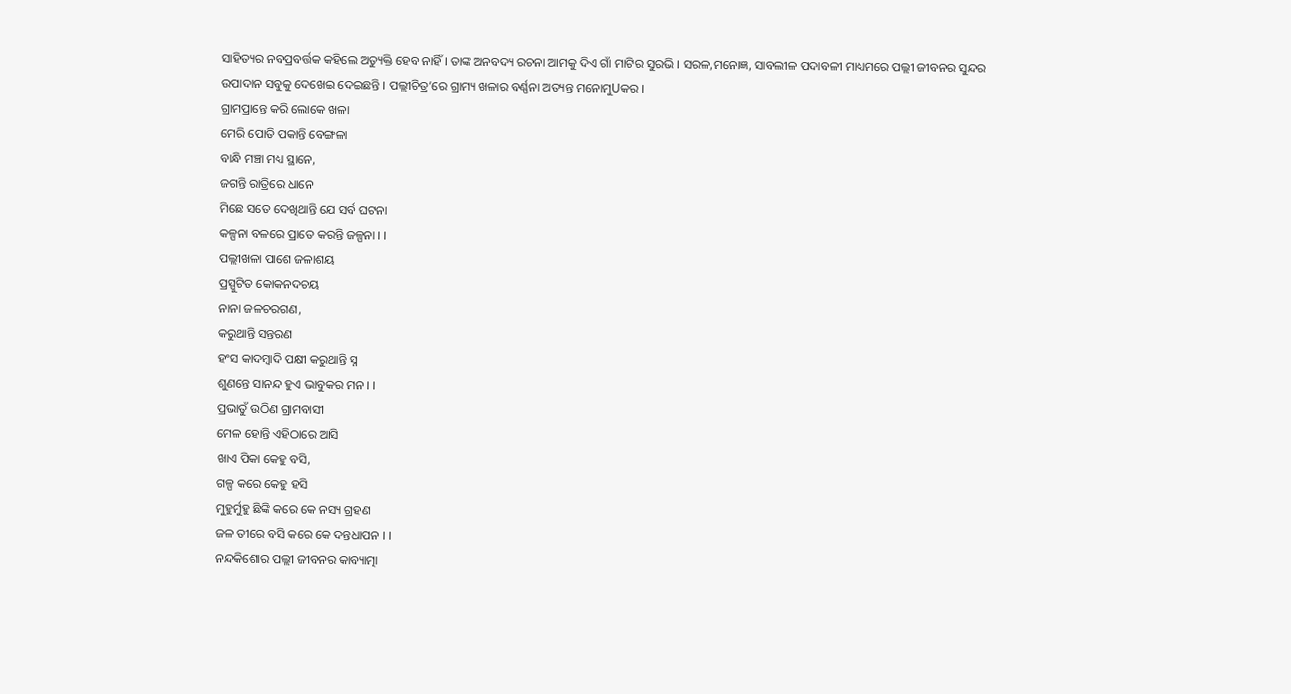ସାହିତ୍ୟର ନବପ୍ରବର୍ତ୍ତକ କହିଲେ ଅତ୍ୟୁକ୍ତି ହେବ ନାହିଁ । ତାଙ୍କ ଅନବଦ୍ୟ ରଚନା ଆମକୁ ଦିଏ ଗାଁ ମାଟିର ସୁରଭି । ସରଳ,ମନୋଜ୍ଞ, ସାବଲୀଳ ପଦାବଳୀ ମାଧ୍ୟମରେ ପଲ୍ଲୀ ଜୀବନର ସୁନ୍ଦର ଉପାଦାନ ସବୁକୁ ଦେଖେଇ ଦେଇଛନ୍ତି । ପଲ୍ଲୀଚିତ୍ର’ରେ ଗ୍ରାମ୍ୟ ଖଳାର ବର୍ଣ୍ଣନା ଅତ୍ୟନ୍ତ ମନୋମୁUକର ।
ଗ୍ରାମପ୍ରାନ୍ତେ କରି ଲୋକେ ଖଳା
ମେରି ପୋତି ପକାନ୍ତି ବେଙ୍ଗଳା
ବାନ୍ଧି ମଞ୍ଚା ମଧ୍ୟ ସ୍ଥାନେ,
ଜଗନ୍ତି ରାତ୍ରିରେ ଧାନେ
ମିଛେ ସତେ ଦେଖିଥାନ୍ତି ଯେ ସର୍ବ ଘଟନା
କଳ୍ପନା ବଳରେ ପ୍ରାତେ କରନ୍ତି ଜଳ୍ପନା । ।
ପଲ୍ଲୀଖଳା ପାଶେ ଜଳାଶୟ
ପ୍ରସ୍ପୁଟିତ କୋକନଦଚୟ
ନାନା ଜଳଚରଗଣ,
କରୁଥାନ୍ତି ସନ୍ତରଣ
ହଂସ କାଦମ୍ବାଦି ପକ୍ଷୀ କରୁଥାନ୍ତି ସ୍ନ
ଶୁଣନ୍ତେ ସାନନ୍ଦ ହୁଏ ଭାବୁକର ମନ । ।
ପ୍ରଭାତୁଁ ଉଠିଣ ଗ୍ରାମବାସୀ
ମେଳ ହୋନ୍ତି ଏହିଠାରେ ଆସି
ଖାଏ ପିକା କେହୁ ବସି,
ଗଳ୍ପ କରେ କେହୁ ହସି
ମୁହୁର୍ମୁହୁ ଛିଙ୍କି କରେ କେ ନସ୍ୟ ଗ୍ରହଣ
ଜଳ ତୀରେ ବସି କରେ କେ ଦନ୍ତଧାପନ । ।
ନନ୍ଦକିଶୋର ପଲ୍ଲୀ ଜୀବନର କାବ୍ୟାତ୍ମା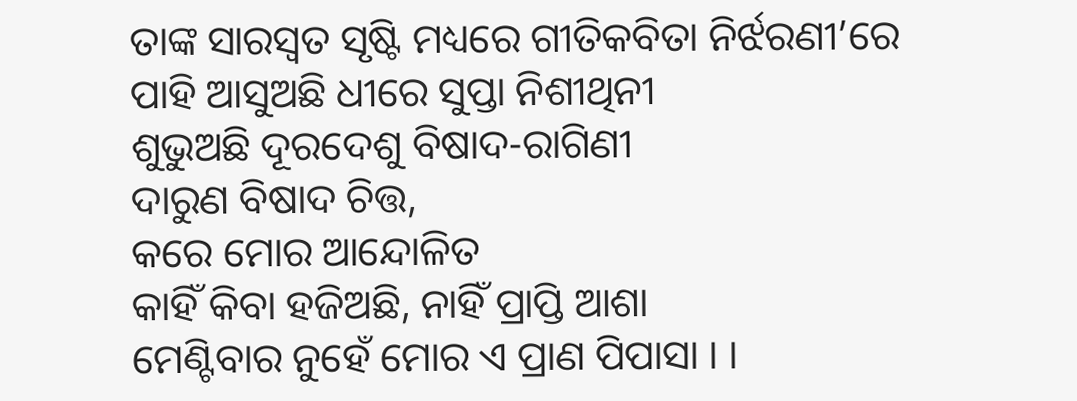ତାଙ୍କ ସାରସ୍ୱତ ସୃଷ୍ଟି ମଧ୍ୟରେ ଗୀତିକବିତା ନିର୍ଝରଣୀ’ରେ
ପାହି ଆସୁଅଛି ଧୀରେ ସୁପ୍ତା ନିଶୀଥିନୀ
ଶୁଭୁଅଛି ଦୂରଦେଶୁ ବିଷାଦ-ରାଗିଣୀ
ଦାରୁଣ ବିଷାଦ ଚିତ୍ତ,
କରେ ମୋର ଆନ୍ଦୋଳିତ
କାହିଁ କିବା ହଜିଅଛି, ନାହିଁ ପ୍ରାପ୍ତି ଆଶା
ମେଣ୍ଟିବାର ନୁହେଁ ମୋର ଏ ପ୍ରାଣ ପିପାସା । ।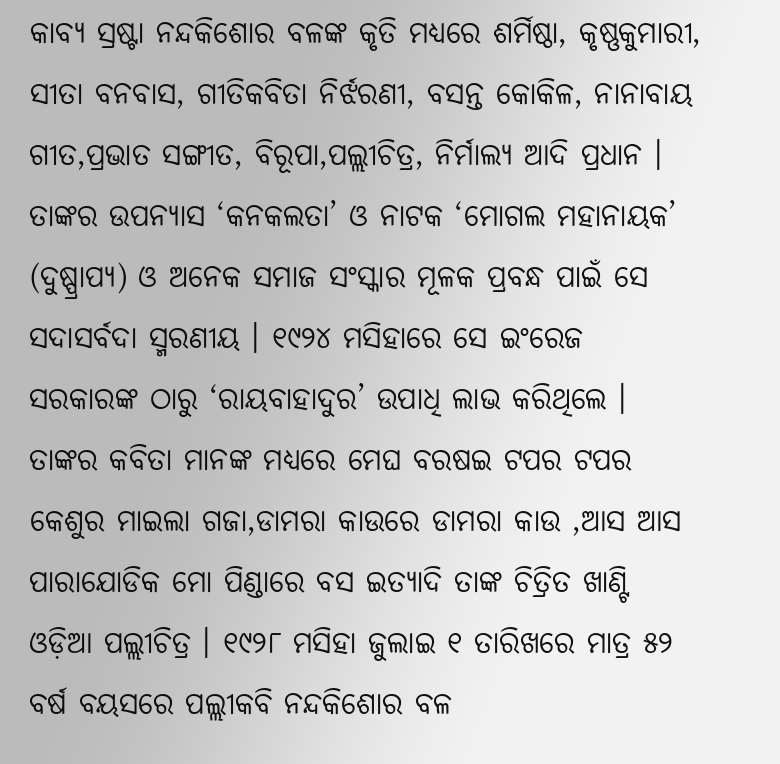କାବ୍ୟ ସ୍ରଷ୍ଟା ନନ୍ଦକିଶୋର ବଳଙ୍କ କୃତି ମଧ୍ୟରେ ଶର୍ମିଷ୍ଠା, କୃଷ୍ଣକୁମାରୀ, ସୀତା ବନବାସ, ଗୀତିକବିତା ନିର୍ଝରଣୀ, ବସନ୍ତ କୋକିଳ, ନାନାବାୟ ଗୀତ,ପ୍ରଭାତ ସଙ୍ଗୀତ, ବିରୂପା,ପଲ୍ଲୀଚିତ୍ର, ନିର୍ମାଲ୍ୟ ଆଦି ପ୍ରଧାନ । ତାଙ୍କର ଉପନ୍ୟାସ ‘କନକଲତା’ ଓ ନାଟକ ‘ମୋଗଲ ମହାନାୟକ’ (ଦୁଷ୍ପ୍ରାପ୍ୟ) ଓ ଅନେକ ସମାଜ ସଂସ୍କାର ମୂଳକ ପ୍ରବନ୍ଧ ପାଇଁ ସେ ସଦାସର୍ବଦା ସ୍ମରଣୀୟ । ୧୯୨୪ ମସିହାରେ ସେ ଇଂରେଜ ସରକାରଙ୍କ ଠାରୁ ‘ରାୟବାହାଦୁର’ ଉପାଧି ଲାଭ କରିଥିଲେ । ତାଙ୍କର କବିତା ମାନଙ୍କ ମଧ୍ୟରେ ମେଘ ବରଷଇ ଟପର ଟପର କେଶୁର ମାଇଲା ଗଜା,ଡାମରା କାଉରେ ଡାମରା କାଉ ,ଆସ ଆସ ପାରାଯୋଡିକ ମୋ ପିଣ୍ଡାରେ ବସ ଇତ୍ୟାଦି ତାଙ୍କ ଚିତ୍ରିତ ଖାଣ୍ଟି ଓଡ଼ିଆ ପଲ୍ଲୀଚିତ୍ର । ୧୯୨୮ ମସିହା ଜୁଲାଇ ୧ ତାରିଖରେ ମାତ୍ର ୫୨ ବର୍ଷ ବୟସରେ ପଲ୍ଲୀକବି ନନ୍ଦକିଶୋର ବଳ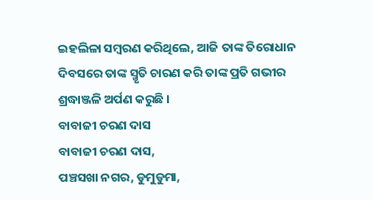ଇହଲିଳା ସମ୍ବରଣ କରିଥିଲେ, ଆଜି ତାଙ୍କ ତିରୋଧାନ ଦିବସରେ ତାଙ୍କ ସ୍ମୃତି ଚାରଣ କରି ତାଙ୍କ ପ୍ରତି ଗଭୀର ଶ୍ରଦ୍ଧାଞ୍ଜଳି ଅର୍ପଣ କରୁଛି ।
ବାବାଜୀ ଚରଣ ଦାସ
ବାବାଜୀ ଚରଣ ଦାସ,
ପଞ୍ଚସଖା ନଗର, ଡୁମୁଡୁମା,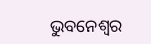ଭୁବନେଶ୍ୱର